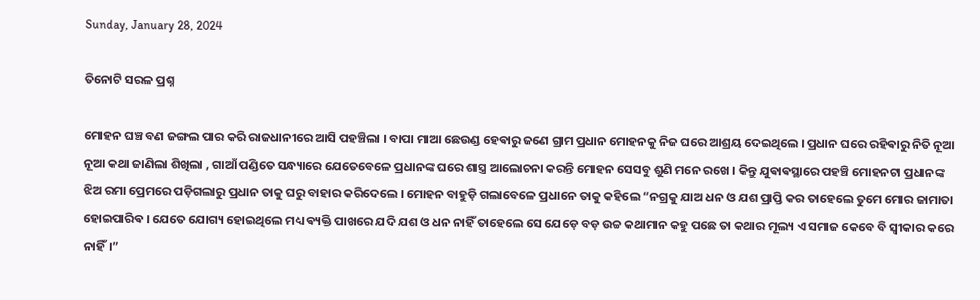Sunday, January 28, 2024

ତିନୋଟି ସରଳ ପ୍ରଶ୍ନ

ମୋହନ ଘଞ୍ଚ ବଣ ଜଙ୍ଗଲ ପାର କରି ରାଜଧାନୀରେ ଆସି ପହଞ୍ଚିଲା । ବାପା ମାଆ ଛେଉଣ୍ଡ ହେଵାରୁ ଜଣେ ଗ୍ରାମ ପ୍ରଧାନ ମୋହନକୁ ନିଜ ଘରେ ଆଶ୍ରୟ ଦେଇଥିଲେ । ପ୍ରଧାନ ଘରେ ରହିଵାରୁ ନିତି ନୂଆ ନୂଆ କଥା ଜାଣିଲା ଶିଖିଲା , ଗାଆଁ ପଣ୍ଡିତେ ସନ୍ଧ୍ୟାରେ ଯେତେବେଳେ ପ୍ରଧାନଙ୍କ ଘରେ ଶାସ୍ତ୍ର ଆଲୋଚନା କରନ୍ତି ମୋହନ ସେସବୁ ଶୁଣି ମନେ ରଖେ । କିନ୍ତୁ ଯୁଵାଵସ୍ଥାରେ ପହଞ୍ଚି ମୋହନଟା ପ୍ରଧାନଙ୍କ ଝିଅ ରମା ପ୍ରେମରେ ପଡ଼ିଗଲାରୁ ପ୍ରଧାନ ତାକୁ ଘରୁ ବାହାର କରିଦେଲେ । ମୋହନ ବାହୁଡ଼ି ଗଲାବେଳେ ପ୍ରଧାନେ ତାକୁ କହିଲେ “ନଗ୍ରକୁ ଯାଅ ଧନ ଓ ଯଶ ପ୍ରାପ୍ତି କର ତାହେଲେ ତୁମେ ମୋର ଜାମାତା ହୋଇପାରିଵ । ଯେତେ ଯୋଗ୍ୟ ହୋଇଥିଲେ ମଧ୍ୟ ଵ୍ୟକ୍ତି ପାଖରେ ଯଦି ଯଶ ଓ ଧନ ନାହିଁ ତାହେଲେ ସେ ଯେଡ଼େ ବଡ଼ ଉଚ୍ଚ କଥାମାନ କହୁ ପଛେ ତା କଥାର ମୂଲ୍ୟ ଏ ସମାଜ କେବେ ବି ସ୍ଵୀକାର କରେ ନାହିଁ।”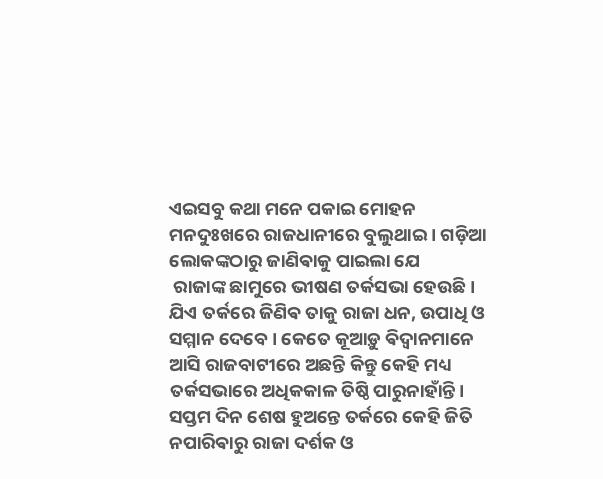ଏଇସବୁ କଥା ମନେ ପକାଇ ମୋହନ ମନଦୁଃଖରେ ରାଜଧାନୀରେ ବୁଲୁଥାଇ । ଗଡ଼ିଆ ଲୋକଙ୍କଠାରୁ ଜାଣିଵାକୁ ପାଇଲା ଯେ
 ରାଜାଙ୍କ ଛାମୁରେ ଭୀଷଣ ତର୍କସଭା ହେଉଛି । ଯିଏ ତର୍କରେ ଜିଣିଵ ତାକୁ ରାଜା ଧନ, ଉପାଧି ଓ ସମ୍ମାନ ଦେବେ । କେତେ କୂଆଡ଼ୁ ଵିଦ୍ଵାନମାନେ ଆସି ରାଜବାଟୀରେ ଅଛନ୍ତି କିନ୍ତୁ କେହି ମଧ୍ୟ ତର୍କସଭାରେ ଅଧିକକାଳ ତିଷ୍ଠି ପାରୁନାହାଁନ୍ତି। ସପ୍ତମ ଦିନ ଶେଷ ହୁଅନ୍ତେ ତର୍କରେ କେହି ଜିତି ନପାରିଵାରୁ ରାଜା ଦର୍ଶକ ଓ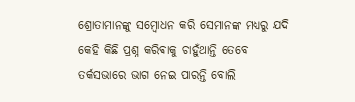ଶ୍ରୋତାମାନଙ୍କୁ ସମ୍ବୋଧନ କରି ସେମାନଙ୍କ ମଧ୍ୟରୁ ଯଦି କେହି କିଛି ପ୍ରଶ୍ନ କରିଵାକୁ ଚାହୁଁଥାନ୍ତି ତେବେ ତର୍କସଭାରେ ଭାଗ ନେଇ ପାରନ୍ତି ବୋଲି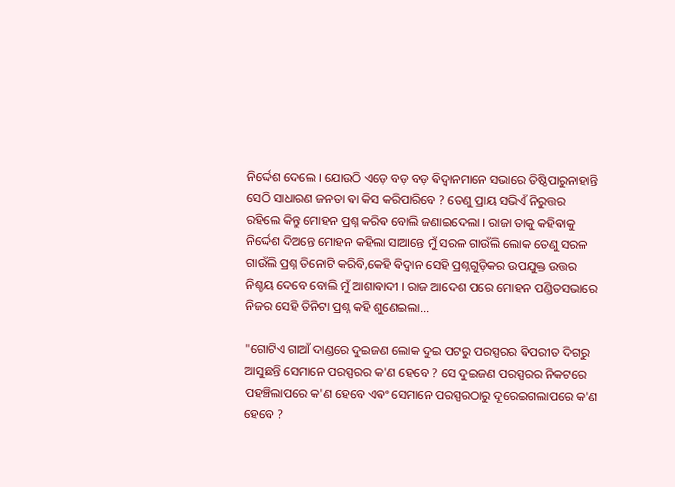ନିର୍ଦ୍ଦେଶ ଦେଲେ । ଯୋଉଠି ଏଡ଼େ ବଡ଼ ବଡ଼ ଵିଦ୍ଵାନମାନେ ସଭାରେ ତିଷ୍ଠିପାରୁନାହାନ୍ତି ସେଠି ସାଧାରଣ ଜନତା ଵା କିସ କରିପାରିବେ ? ତେଣୁ ପ୍ରାୟ ସଭିଏଁ ନିରୁତ୍ତର ରହିଲେ କିନ୍ତୁ ମୋହନ ପ୍ରଶ୍ନ କରିଵ ବୋଲି ଜଣାଇଦେଲା । ରାଜା ତାକୁ କହିଵାକୁ ନିର୍ଦ୍ଦେଶ ଦିଅନ୍ତେ ମୋହନ କହିଲା ସାଆନ୍ତେ ମୁଁ ସରଳ ଗାଉଁଲି ଲୋକ ତେଣୁ ସରଳ ଗାଉଁଲି ପ୍ରଶ୍ନ ତିନୋଟି କରିବି,କେହି ଵିଦ୍ଵାନ ସେହି ପ୍ରଶ୍ନଗୁଡ଼ିକର ଉପଯୁକ୍ତ ଉତ୍ତର ନିଶ୍ଚୟ ଦେବେ ବୋଲି ମୁଁ ଆଶାଵାଦୀ । ରାଜ ଆଦେଶ ପରେ ମୋହନ ପଣ୍ଡିତସଭାରେ ନିଜର ସେହି ତିନିଟା ପ୍ରଶ୍ନ କହି ଶୁଣେଇଲା...

"ଗୋଟିଏ ଗାଆଁ ଦାଣ୍ଡରେ ଦୁଇଜଣ ଲୋକ ଦୁଇ ପଟରୁ ପରସ୍ପରର ଵିପରୀତ ଦିଗରୁ ଆସୁଛନ୍ତି ସେମାନେ ପରସ୍ପରର କ'ଣ ହେବେ ? ସେ ଦୁଇଜଣ ପରସ୍ପରର ନିକଟରେ ପହଞ୍ଚିଲାପରେ କ'ଣ ହେବେ ଏଵଂ ସେମାନେ ପରସ୍ପରଠାରୁ ଦୂରେଇଗଲାପରେ କ'ଣ ହେବେ ?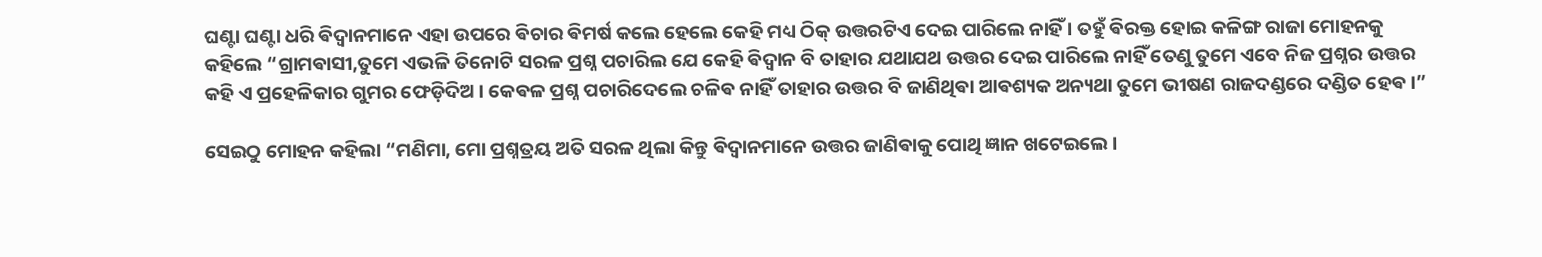ଘଣ୍ଟା ଘଣ୍ଟା ଧରି ଵିଦ୍ଵାନମାନେ ଏହା ଉପରେ ଵିଚାର ଵିମର୍ଷ କଲେ ହେଲେ କେହି ମଧ୍ୟ ଠିକ୍ ଉତ୍ତରଟିଏ ଦେଇ ପାରିଲେ ନାହିଁ । ତହୁଁ ଵିରକ୍ତ ହୋଇ କଳିଙ୍ଗ ରାଜା ମୋହନକୁ କହିଲେ “ଗ୍ରାମଵାସୀ,ତୁମେ ଏଭଳି ତିନୋଟି ସରଳ ପ୍ରଶ୍ନ ପଚାରିଲ ଯେ କେହି ଵିଦ୍ଵାନ ବି ତାହାର ଯଥାଯଥ ଉତ୍ତର ଦେଇ ପାରିଲେ ନାହିଁ ତେଣୁ ତୁମେ ଏବେ ନିଜ ପ୍ରଶ୍ନର ଉତ୍ତର କହି ଏ ପ୍ରହେଳିକାର ଗୁମର ଫେଡ଼ିଦିଅ । କେଵଳ ପ୍ରଶ୍ନ ପଚାରିଦେଲେ ଚଳିଵ ନାହିଁ ତାହାର ଉତ୍ତର ବି ଜାଣିଥିଵା ଆଵଶ୍ୟକ ଅନ୍ୟଥା ତୁମେ ଭୀଷଣ ରାଜଦଣ୍ଡରେ ଦଣ୍ଡିତ ହେଵ ।”

ସେଇଠୁ ମୋହନ କହିଲା “ମଣିମା, ମୋ ପ୍ରଶ୍ନତ୍ରୟ ଅତି ସରଳ ଥିଲା କିନ୍ତୁ ଵିଦ୍ଵାନମାନେ ଉତ୍ତର ଜାଣିଵାକୁ ପୋଥି ଜ୍ଞାନ ଖଟେଇଲେ ।‌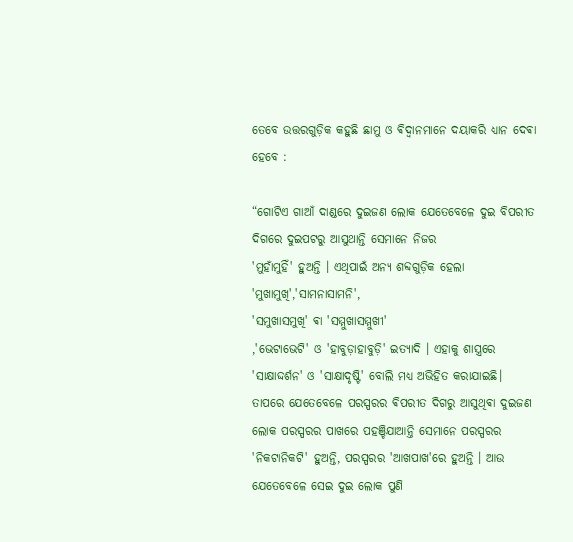ତେବେ ଉତ୍ତରଗୁଡ଼ିକ କହୁଛି ଛାମୁ ଓ ଵିଦ୍ଵାନମାନେ ଦୟାକରି ଧ୍ୟାନ ଦେଵା ହେବେ :

“ଗୋଟିଏ ଗାଆଁ ଦାଣ୍ଡରେ ଦୁଇଜଣ ଲୋକ ଯେତେବେଳେ ଦୁଇ ବିପରୀତ ଦିଗରେ ଦୁଇପଟରୁ ଆସୁଥାନ୍ତି ସେମାନେ ନିଜର
'ମୁହାଁମୁହିଁ' ହୁଅନ୍ତି । ଏଥିପାଇଁ ଅନ୍ୟ ଶବ୍ଦଗୁଡ଼ିକ ହେଲା 'ମୁଖାମୁଖି','ସାମନାସାମନି',
'ସମୁଖାସମୁଖି' ଵା 'ସମ୍ମୁଖାସମ୍ମୁଖୀ'
,'ଭେଟାଭେଟି' ଓ 'ହାବୁଡ଼ାହାବୁଡ଼ି' ଇତ୍ୟାଦି । ଏହାକୁ ଶାସ୍ତ୍ରରେ 'ସାକ୍ଷାଦ୍ଦର୍ଶନ' ଓ 'ସାକ୍ଷାଦୃଷ୍ଟି' ବୋଲି ମଧ୍ୟ ଅଭିହିତ କରାଯାଇଛି। ତାପରେ ଯେତେବେଳେ ପରସ୍ପରର ଵିପରୀତ ଦିଗରୁ ଆସୁଥିଵା ଦୁଇଜଣ ଲୋକ ପରସ୍ପରର ପାଖରେ ପହଞ୍ଚିଯାଆନ୍ତି ସେମାନେ ପରସ୍ପରର 'ନିକଟାନିକଟି' ହୁଅନ୍ତି, ପରସ୍ପରର 'ଆଖପାଖ'ରେ ହୁଅନ୍ତି । ଆଉ ଯେତେବେଳେ ସେଇ ଦୁଇ ଲୋକ ପୁଣି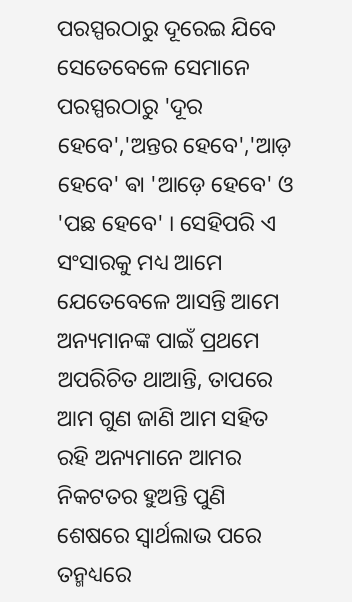ପରସ୍ପରଠାରୁ ଦୂରେଇ ଯିବେ ସେତେବେଳେ ସେମାନେ ପରସ୍ପରଠାରୁ 'ଦୂର ହେବେ','ଅନ୍ତର ହେବେ','ଆଡ଼ ହେବେ' ଵା 'ଆଡ଼େ ହେବେ' ଓ 'ପଛ ହେବେ' । ସେହିପରି ଏ ସଂସାରକୁ ମଧ୍ୟ ଆମେ ଯେତେବେଳେ ଆସନ୍ତି ଆମେ ଅନ୍ୟମାନଙ୍କ ପାଇଁ ପ୍ରଥମେ ଅପରିଚିତ ଥାଆନ୍ତି, ତାପରେ ଆମ ଗୁଣ ଜାଣି ଆମ ସହିତ ରହି ଅନ୍ୟମାନେ ଆମର ନିକଟତର ହୁଅନ୍ତି ପୁଣି ଶେଷରେ ସ୍ଵାର୍ଥଲାଭ ପରେ ତନ୍ମଧ୍ୟରେ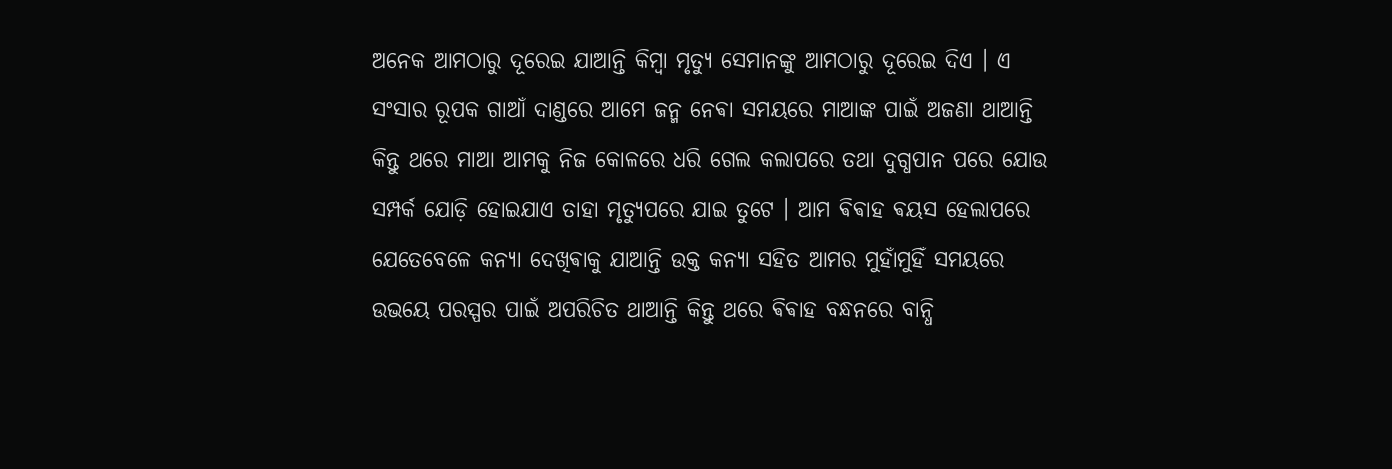ଅନେକ ଆମଠାରୁ ଦୂରେଇ ଯାଆନ୍ତି କିମ୍ବା ମୃତ୍ୟୁ ସେମାନଙ୍କୁ ଆମଠାରୁ ଦୂରେଇ ଦିଏ । ଏ ସଂସାର ରୂପକ ଗାଆଁ ଦାଣ୍ଡରେ ଆମେ ଜନ୍ମ ନେଵା ସମୟରେ ମାଆଙ୍କ ପାଇଁ ଅଜଣା ଥାଆନ୍ତି କିନ୍ତୁ ଥରେ ମାଆ ଆମକୁ ନିଜ କୋଳରେ ଧରି ଗେଲ କଲାପରେ ତଥା ଦୁଗ୍ଧପାନ ପରେ ଯୋଉ ସମ୍ପର୍କ ଯୋଡ଼ି ହୋଇଯାଏ ତାହା ମୃତ୍ୟୁପରେ ଯାଇ ତୁଟେ । ଆମ ଵିଵାହ ଵୟସ ହେଲାପରେ ଯେତେବେଳେ କନ୍ୟା ଦେଖିଵାକୁ ଯାଆନ୍ତି ଉକ୍ତ କନ୍ୟା ସହିତ ଆମର ମୁହାଁମୁହିଁ ସମୟରେ ଉଭୟେ ପରସ୍ପର ପାଇଁ ଅପରିଚିତ ଥାଆନ୍ତି କିନ୍ତୁ ଥରେ ଵିଵାହ ବନ୍ଧନରେ ବାନ୍ଧି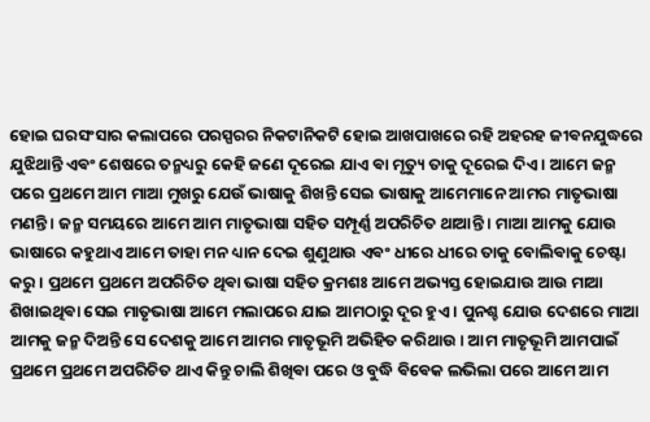ହୋଇ ଘରସଂସାର କଲାପରେ ପରସ୍ପରର ନିକଟାନିକଟି ହୋଇ ଆଖପାଖରେ ରହି ଅହରହ ଜୀଵନଯୁଦ୍ଧରେ ଯୁଝିଥାନ୍ତି ଏଵଂ ଶେଷରେ ତନ୍ମଧ୍ୟରୁ କେହି ଜଣେ ଦୂରେଇ ଯାଏ ଵା ମୃତ୍ୟୁ ତାକୁ ଦୂରେଇ ଦିଏ । ଆମେ ଜନ୍ମ ପରେ ପ୍ରଥମେ ଆମ ମାଆ ମୁଖରୁ ଯେଉଁ ଭାଷାକୁ ଶିଖନ୍ତି ସେଇ ଭାଷାକୁ ଆମେମାନେ ଆମର ମାତୃଭାଷା ମଣନ୍ତି ।‌ ଜନ୍ମ ସମୟରେ ଆମେ ଆମ ମାତୃଭାଷା ସହିତ ସମ୍ପୂର୍ଣ୍ଣ ଅପରିଚିତ ଥାଆନ୍ତି । ମାଆ ଆମକୁ ଯୋଉ ଭାଷାରେ କହୁଥାଏ ଆମେ ତାହା ମନ ଧ୍ୟାନ ଦେଇ ଶୁଣୁଥାଉ ଏଵଂ ଧୀରେ ଧୀରେ ତାକୁ ବୋଲିଵାକୁ ଚେଷ୍ଟା କରୁ । ପ୍ରଥମେ ପ୍ରଥମେ ଅପରିଚିତ ଥିଵା ଭାଷା ସହିତ କ୍ରମଶଃ ଆମେ ଅଭ୍ୟସ୍ତ ହୋଇଯାଉ ଆଉ ମାଆ ଶିଖାଇଥିଵା ସେଇ ମାତୃଭାଷା ଆମେ ମଲାପରେ ଯାଇ ଆମଠାରୁ ଦୂର ହୁଏ । ପୁନଶ୍ଚ ଯୋଉ ଦେଶରେ ମାଆ ଆମକୁ ଜନ୍ମ ଦିଅନ୍ତି ସେ ଦେଶକୁ ଆମେ ଆମର ମାତୃଭୂମି ଅଭିହିତ କରିଥାଉ ‌‌। ଆମ ମାତୃଭୂମି ଆମପାଇଁ ପ୍ରଥମେ ପ୍ରଥମେ ଅପରିଚିତ ଥାଏ କିନ୍ତୁ ଚାଲି ଶିଖିଵା ପରେ ଓ ବୁଦ୍ଧି ଵିଵେକ ଲଭିଲା ପରେ ଆମେ ଆମ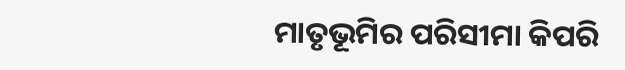ମାତୃଭୂମିର ପରିସୀମା କିପରି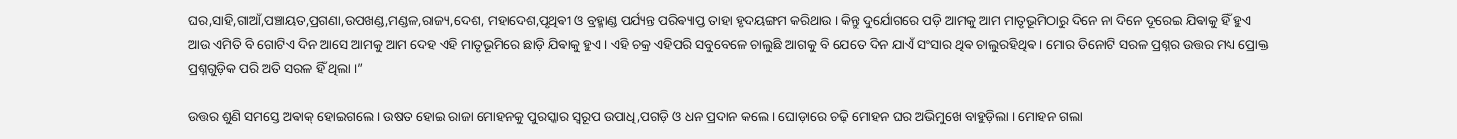ଘର,ସାହି,ଗାଆଁ,ପଞ୍ଚାୟତ,ପ୍ରଗଣା,ଉପଖଣ୍ଡ,ମଣ୍ଡଳ,ରାଜ୍ୟ,ଦେଶ, ମହାଦେଶ,ପୃଥିଵୀ ଓ ବ୍ରହ୍ମାଣ୍ଡ ପର୍ଯ୍ୟନ୍ତ ପରିଵ୍ୟାପ୍ତ ତାହା ହୃଦୟଙ୍ଗମ କରିଥାଉ । କିନ୍ତୁ ଦୁର୍ଯୋଗରେ ପଡ଼ି ଆମକୁ ଆମ ମାତୃଭୂମିଠାରୁ ଦିନେ ନା ଦିନେ ଦୂରେଇ ଯିଵାକୁ ହିଁ ହୁଏ ଆଉ ଏମିତି ବି ଗୋଟିଏ ଦିନ ଆସେ ଆମକୁ ଆମ ଦେହ ଏହି ମାତୃଭୂମିରେ ଛାଡ଼ି ଯିଵାକୁ ହୁଏ । ଏହି ଚକ୍ର ଏହିପରି ସବୁବେଳେ ଚାଲୁଛି ଆଗକୁ ବି ଯେତେ ଦିନ ଯାଏଁ ସଂସାର ଥିଵ ଚାଲୁରହିଥିଵ । ମୋର ତିନୋଟି ସରଳ ପ୍ରଶ୍ନର ଉତ୍ତର ମଧ୍ୟ ପ୍ରୋକ୍ତ ପ୍ରଶ୍ନଗୁଡ଼ିକ ପରି ଅତି ସରଳ ହିଁ ଥିଲା ।”

ଉତ୍ତର ଶୁଣି ସମସ୍ତେ ଅଵାକ୍ ହୋଇଗଲେ । ଉଷତ ହୋଇ ରାଜା ମୋହନକୁ ପୁରସ୍କାର ସ୍ଵରୂପ ଉପାଧି,ପଗଡ଼ି ଓ ଧନ ପ୍ରଦାନ କଲେ । ଘୋଡ଼ାରେ ଚଢ଼ି ମୋହନ ଘର ଅଭିମୁଖେ ବାହୁଡ଼ିଲା । ମୋହନ ଗଲା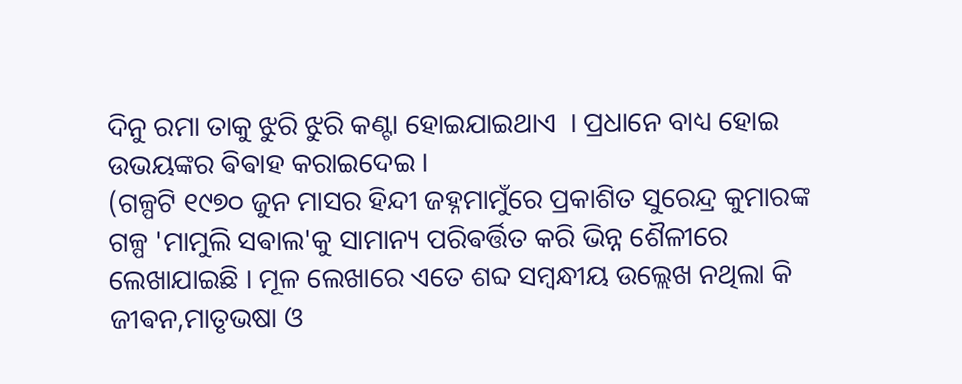ଦିନୁ ରମା ତାକୁ ଝୁରି ଝୁରି କଣ୍ଟା ହୋଇଯାଇଥାଏ ‌ । ପ୍ରଧାନେ ବାଧ୍ୟ ହୋଇ ଉଭୟଙ୍କର ଵିଵାହ କରାଇଦେଇ ।
(ଗଳ୍ପଟି ୧୯୭୦ ଜୁନ ମାସର ହିନ୍ଦୀ ଜହ୍ନମାମୁଁରେ ପ୍ରକାଶିତ ସୁରେନ୍ଦ୍ର କୁମାରଙ୍କ ଗଳ୍ପ 'ମାମୁଲି ସଵାଲ'କୁ ସାମାନ୍ୟ ପରିଵର୍ତ୍ତିତ କରି ଭିନ୍ନ ଶୈଳୀରେ ଲେଖାଯାଇଛି । ମୂଳ ଲେଖାରେ ଏତେ ଶବ୍ଦ ସମ୍ବନ୍ଧୀୟ ଉଲ୍ଲେଖ ନଥିଲା କି ଜୀଵନ,ମାତୃଭଷା ଓ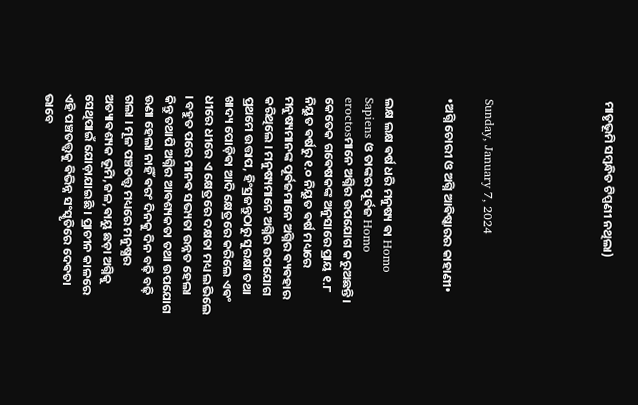ମାତୃଭୂମି ସମ୍ବନ୍ଧିତ ଟିପ୍ପଣୀ ନଥିଲା)





Sunday, January 7, 2024

•ଅଗ୍ନି ଚୋରୀ ଓ ଅଗ୍ନି ଆଵିଷ୍କାରର କାହାଣୀ•


ଲକ୍ଷ ଲକ୍ଷ ଵର୍ଷ ଧରି ମନୁଷ୍ୟ ଵା Homo Sapiens ଓ ତାଙ୍କର ପୂର୍ଵଜ Homo eroctosମାନେ ଅଗ୍ନିର ଉପଯୋଗ କରୁଅଛନ୍ତି । କେତେକ ଗଵେଷକଙ୍କ ଅନୁସାରେ ପ୍ରାୟ ୧.୮ ନିୟୁତ ଵର୍ଷରୁ ୧.୦ ନିୟୁତ ଵର୍ଷ ମଧ୍ୟରେ ମନୁଷ୍ୟମାନଙ୍କ ପୂର୍ଵଜମାନେ ଅଗ୍ନିର ଵ୍ୟଵହାର କରିଥିଲେ । ମନୁଷ୍ୟମାନେ ଅଗ୍ନିର ଉପଯୋଗ ପ୍ରଥମେ ଉତ୍ତାପ, ହିଂସ୍ରଜନ୍ତୁଠାରୁ ସୁରକ୍ଷା ତଥା ଖାଦ୍ୟ ପୋଡ଼ିଵା ଆଦି କ୍ଷେତ୍ରରେ କରିଲେ ଏଵଂ ଧୀରେ ଧୀରେ ଏ କ୍ଷେତ୍ରରେ ଦକ୍ଷତା ମଧ୍ୟ ଲଭିଲେ । ବହୁତ ପରେ ମାନଵ ସଭ୍ୟତା ଉନ୍ନତ ହେଲା କିନ୍ତୁ ତଥାପି ଅଗ୍ନିର ଆଵଶ୍ୟକତା ତଥା ଉପଯୋଗ ଊଣା ହେଲା ନାହିଁ ଵରଂ ଦିନକୁ ଦିନ ବଢ଼ି ବଢ଼ି ଗଲା । ମୂଳ ପଞ୍ଚତତ୍ତ୍ଵ ମଧ୍ୟରେ ମନୁଷ୍ଯର ଅତ୍ୟାଵଶ୍ୟକ ଭୂମି,ଜଳ,ଵାୟୁ ଛଡ଼ା ଅଗ୍ନିକୁ ସେଥିପାଇଁ ଯୋଡ଼ାଯାଇଛି । ପ୍ରାଚୀନ କାଳରେ ଏହି ପଞ୍ଚତତ୍ତ୍ୱକୁ ଵିଭିନ୍ନ ସଂସ୍କୃତିରେ ଦେଵତା ଭାବେ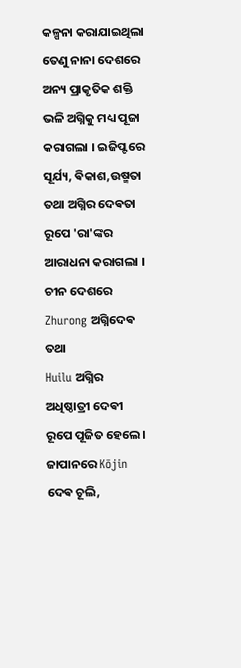କଳ୍ପନା କରାଯାଇଥିଲା ତେଣୁ ନାନା ଦେଶରେ ଅନ୍ୟ ପ୍ରାକୃତିକ ଶକ୍ତି ଭଳି ଅଗ୍ନିକୁ ମଧ୍ୟ ପୂଜା କରାଗଲା । ଇଜିପ୍ଟରେ ସୂର୍ଯ୍ୟ, ଵିକାଶ,ଉଷ୍ମତା ତଥା ଅଗ୍ନିର ଦେଵତା ରୂପେ 'ରା'ଙ୍କର ଆରାଧନା କରାଗଲା । ଚୀନ ଦେଶରେ Zhurong ଅଗ୍ନିଦେଵ ତଥା
Huilu ଅଗ୍ନିର ଅଧିଷ୍ଠାତ୍ରୀ ଦେଵୀ ରୂପେ ପୂଜିତ ହେଲେ । ଜାପାନରେ Kōjin ଦେଵ ଚୂଲି,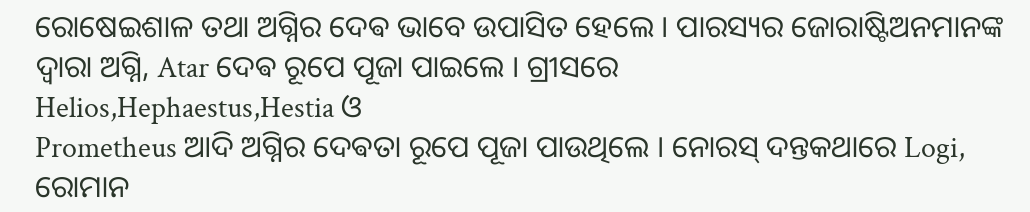ରୋଷେଇଶାଳ ତଥା ଅଗ୍ନିର ଦେଵ ଭାବେ ଉପାସିତ ହେଲେ । ପାରସ୍ୟର ଜୋରାଷ୍ଟିଅନମାନଙ୍କ ଦ୍ଵାରା ଅଗ୍ନି, Atar ଦେଵ ରୂପେ ପୂଜା ପାଇଲେ ‌। ଗ୍ରୀସରେ
Helios,Hephaestus,Hestia ଓ
Prometheus ଆଦି ଅଗ୍ନିର ଦେଵତା ରୂପେ ପୂଜା ପାଉଥିଲେ । ନୋରସ୍ ଦନ୍ତକଥାରେ Logi, ରୋମାନ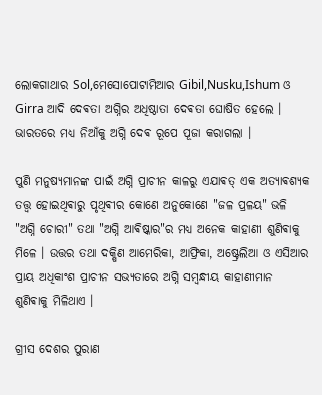ଲୋକଗାଥାର Sol,ମେସୋପୋଟାମିଆର Gibil,Nusku,Ishum ଓ Girra ଆଦି ଦେଵତା ଅଗ୍ନିର ଅଧିଷ୍ଠାତା ଦେଵତା ଘୋଷିତ ହେଲେ । ଭାରତରେ ମଧ୍ୟ ନିଆଁକୁ ଅଗ୍ନି ଦେଵ ରୂପେ ପୂଜା କରାଗଲା ।

ପୁଣି ମନୁଷ୍ୟମାନଙ୍କ ପାଇଁ ଅଗ୍ନି ପ୍ରାଚୀନ କାଳରୁ ଏଯାଵତ୍ ଏକ ଅତ୍ୟାଵଶ୍ୟକ ତତ୍ତ୍ଵ ହୋଇଥିଵାରୁ ପୃଥିଵୀର କୋଣେ ଅନୁକୋଣେ "ଜଳ ପ୍ରଳୟ" ଭଳି "ଅଗ୍ନି ଚୋରୀ" ତଥା "ଅଗ୍ନି ଆଵିଷ୍କାର"ର ମଧ୍ୟ ଅନେକ କାହାଣୀ ଶୁଣିଵାକୁ ମିଳେ । ଉତ୍ତର ତଥା ଦକ୍ଷିଣ ଆମେରିକା, ଆଫ୍ରିକା, ଅଷ୍ଟ୍ରେଲିଆ ଓ ଏସିଆର ପ୍ରାୟ ଅଧିକାଂଶ ପ୍ରାଚୀନ ସଭ୍ୟତାରେ ଅଗ୍ନି ସମ୍ବନ୍ଧୀୟ କାହାଣୀମାନ ଶୁଣିଵାକୁ ମିଳିଥାଏ ।

ଗ୍ରୀସ ଦେଶର ପୁରାଣ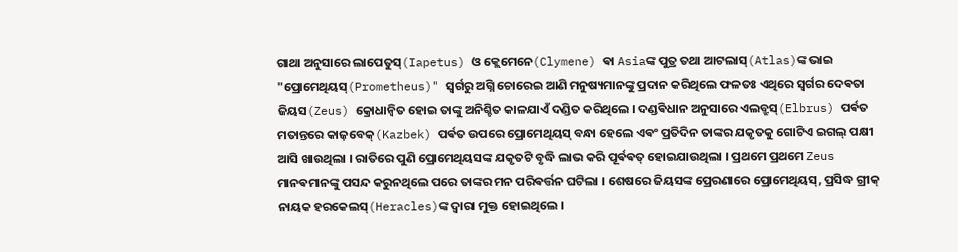ଗାଥା ଅନୁସାରେ ଲାପେତୁସ୍(Iapetus) ଓ କ୍ଲେମେନେ(Clymene) ଵା Asiaଙ୍କ ପୁତ୍ର ତଥା ଆଟଲାସ୍(Atlas)ଙ୍କ ଭାଇ "ପ୍ରୋମେଥିୟସ୍(Prometheus)" ସ୍ଵର୍ଗରୁ ଅଗ୍ନି ଚୋରେଇ ଆଣି ମନୁଷ୍ୟମାନଙ୍କୁ ପ୍ରଦାନ କରିଥିଲେ ଫଳତଃ ଏଥିରେ ସ୍ଵର୍ଗର ଦେଵତା ଜିୟସ(Zeus) କ୍ରୋଧାନ୍ୱିତ ହୋଇ ତାଙ୍କୁ ଅନିଶ୍ଚିତ କାଳଯାଏଁ ଦଣ୍ଡିତ କରିଥିଲେ । ଦଣ୍ଡଵିଧାନ ଅନୁସାରେ ଏଲବ୍ରୁସ୍(Elbrus) ପର୍ଵତ ମତାନ୍ତରେ କାଜ଼ବେକ୍(Kazbek) ପର୍ଵତ ଉପରେ ପ୍ରୋମେଥିୟସ୍ ବନ୍ଧା ହେଲେ ଏଵଂ ପ୍ରତିଦିନ ତାଙ୍କର ଯକୃତକୁ ଗୋଟିଏ ଇଗଲ୍ ପକ୍ଷୀ ଆସି ଖାଉଥିଲା । ରାତିରେ ପୁଣି ପ୍ରୋମେଥିୟସଙ୍କ ଯକୃତଟି ବୃଦ୍ଧି ଲାଭ କରି ପୂର୍ଵଵତ୍ ‌ହୋଇଯାଉଥିଲା । ପ୍ରଥମେ ପ୍ରଥମେ Zeus ମାନଵମାନଙ୍କୁ ପସନ୍ଦ କରୁନଥିଲେ ପରେ ତାଙ୍କର ମନ ପରିଵର୍ତ୍ତନ ଘଟିଲା । ଶେଷରେ ଜିୟସଙ୍କ ପ୍ରେରଣାରେ ପ୍ରୋମେଥିୟସ୍, ପ୍ରସିଦ୍ଧ ଗ୍ରୀକ୍ ନାୟକ ହରକେଲସ୍(Heracles)ଙ୍କ ଦ୍ୱାରା ମୁକ୍ତ ହୋଇଥିଲେ ।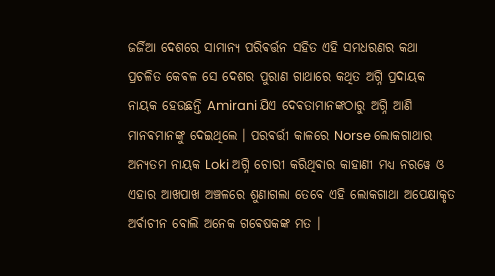ଜର୍ଜିଆ ଦେଶରେ ସାମାନ୍ୟ ପରିଵର୍ତ୍ତନ ସହିତ ଏହି ସମଧରଣର କଥା ପ୍ରଚଳିତ କେଵଳ ସେ ଦେଶର ପୁରାଣ ଗାଥାରେ କଥିତ ଅଗ୍ନି ପ୍ରଦାୟକ ନାୟକ ହେଉଛନ୍ତି Amirani ଯିଏ ଦେଵତାମାନଙ୍କଠାରୁ ଅଗ୍ନି ଆଣି ମାନଵମାନଙ୍କୁ ଦେଇଥିଲେ । ପରଵର୍ତ୍ତୀ କାଳରେ Norse ଲୋକଗାଥାର ଅନ୍ୟତମ ନାୟକ Loki ଅଗ୍ନି ଚୋରୀ କରିଥିଵାର କାହାଣୀ ମଧ୍ୟ ନରୱେ ଓ ଏହାର ଆଖପାଖ ଅଞ୍ଚଳରେ ଶୁଣାଗଲା ତେବେ ଏହି ଲୋକଗାଥା ଅପେକ୍ଷାକୃତ ଅର୍ଵାଚୀନ ବୋଲି ଅନେକ ଗଵେଷକଙ୍କ ମତ ।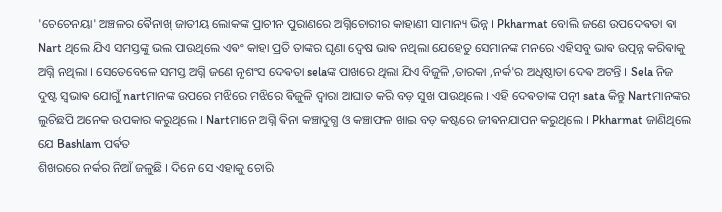'ଚେଚେନୟା' ଅଞ୍ଚଳର ଵୈନାଖ୍ ଜାତୀୟ ଲୋକଙ୍କ ପ୍ରାଚୀନ ପୁରାଣରେ ଅଗ୍ନିଚୋରୀର କାହାଣୀ ସାମାନ୍ୟ ଭିନ୍ନ ।‌ Pkharmat ବୋଲି ଜଣେ ଉପଦେଵତା ଵା Nart ଥିଲେ ଯିଏ ସମସ୍ତଙ୍କୁ ଭଲ ପାଉଥିଲେ ଏଵଂ କାହା ପ୍ରତି ତାଙ୍କର ଘୃଣା ଦ୍ଵେଷ ଭାଵ ନଥିଲା ଯେହେତୁ ସେମାନଙ୍କ ମନରେ ଏହିସବୁ ଭାଵ ଉତ୍ପନ୍ନ କରିଵାକୁ ଅଗ୍ନି ନଥିଲା । ସେତେବେଳେ ସମସ୍ତ ଅଗ୍ନି ଜଣେ ନୃଶଂସ ଦେଵତା selaଙ୍କ ପାଖରେ ଥିଲା ଯିଏ ବିଜୁଳି ,ତାରକା ,ନର୍କ'ର ଅଧିଷ୍ଠାତା ଦେଵ ଅଟନ୍ତି । Sela ନିଜ ଦୁଷ୍ଟ ସ୍ଵଭାଵ ଯୋଗୁଁ nartମାନଙ୍କ ଉପରେ ମଝିରେ ମଝିରେ ଵିଜୁଳି ଦ୍ଵାରା ଆଘାତ କରି ବଡ଼ ସୁଖ ପାଉଥିଲେ । ଏହି ଦେଵତାଙ୍କ ପତ୍ନୀ sata କିନ୍ତୁ Nartମାନଙ୍କର ଲୁଚିଛପି ଅନେକ ଉପକାର କରୁଥିଲେ । Nartମାନେ ଅଗ୍ନି ଵିନା କଞ୍ଚାଦୁଗ୍ଧ ଓ କଞ୍ଚାଫଳ ଖାଇ ବଡ଼ କଷ୍ଟରେ ଜୀଵନଯାପନ କରୁଥିଲେ । Pkharmat ଜାଣିଥିଲେ ଯେ Bashlam ପର୍ଵତ
ଶିଖରରେ ନର୍କର ନିଆଁ ଜଳୁଛି । ଦିନେ ସେ ଏହାକୁ ଚୋରି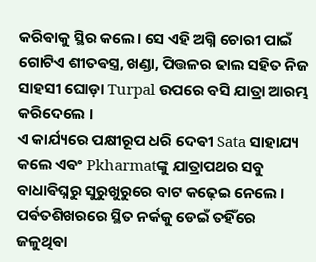କରିଵାକୁ ସ୍ଥିର କଲେ। ସେ ଏହି ଅଗ୍ନି ଚୋରୀ ପାଇଁ ଗୋଟିଏ ଶୀତଵସ୍ତ୍ର, ଖଣ୍ଡା, ପିତ୍ତଳର ଢାଲ ସହିତ ନିଜ ସାହସୀ ଘୋଡ଼ା Turpal ଉପରେ ବସି ଯାତ୍ରା ଆରମ୍ଭ କରିଦେଲେ ।‌
ଏ କାର୍ଯ୍ୟରେ ପକ୍ଷୀରୂପ ଧରି ଦେଵୀ Sata ସାହାଯ୍ୟ କଲେ ଏଵଂ Pkharmatଙ୍କୁ ଯାତ୍ରାପଥର ସବୁ ବାଧାଵିଘ୍ନରୁ ସୁରୁଖୁରୁରେ ବାଟ କଢ଼େଇ ନେଲେ । ପର୍ଵତଶିଖରରେ ସ୍ଥିତ ନର୍କକୁ ଡେଇଁ ତହିଁରେ ଜଳୁଥିଵା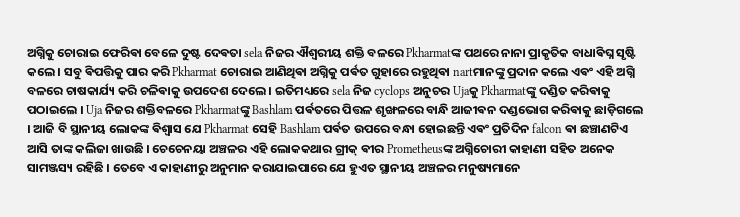ଅଗ୍ନିକୁ ଚୋରାଇ ଫେରିଵା ବେଳେ ଦୁଷ୍ଟ ଦେଵତା sela ନିଜର ଐଶ୍ଵରୀୟ ଶକ୍ତି ବଳରେ Pkharmatଙ୍କ ପଥରେ ନାନା ପ୍ରାକୃତିକ ବାଧାଵିଘ୍ନ ସୃଷ୍ଟି କଲେ । ସବୁ ଵିପତ୍ତିକୁ ପାର କରି Pkharmat ଚୋରାଇ ଆଣିଥିଵା ଅଗ୍ନିକୁ ପର୍ଵତ ଗୁହାରେ ରହୁଥିଵା nartମାନଙ୍କୁ ପ୍ରଦାନ କଲେ ଏଵଂ ଏହି ଅଗ୍ନି ବଳରେ ଚାଷକାର୍ଯ୍ୟ କରି ଚଳିଵାକୁ ଉପଦେଶ ଦେଲେ । ଇତିମଧ୍ୟରେ sela ନିଜ cyclops ଅନୁଚର Ujaକୁ Pkharmatଙ୍କୁ ଦଣ୍ଡିତ କରିଵାକୁ ପଠାଇଲେ । Uja ନିଜର ଶକ୍ତିବଳରେ Pkharmatଙ୍କୁ Bashlam ପର୍ଵତରେ ପିତ୍ତଳ ଶୃଙ୍ଖଳରେ ବାନ୍ଧି ଆଜୀଵନ ଦଣ୍ଡଭୋଗ କରିଵାକୁ ଛାଡ଼ିଗଲେ । ଆଜି ବି ସ୍ଥାନୀୟ ଲୋକଙ୍କ ଵିଶ୍ଵାସ ଯେ Pkharmat ସେହି Bashlam ପର୍ଵତ ଉପରେ ବନ୍ଧା ହୋଇଛନ୍ତି ଏଵଂ ପ୍ରତିଦିନ falcon ଵା ଛଞ୍ଚାଣଟିଏ ଆସି ତାଙ୍କ କଲିଜା ଖାଉଛି । ଚେଚେନୟା ଅଞ୍ଚଳର ଏହି ଲୋକକଥାର ଗ୍ରୀକ୍ ଵୀର Prometheusଙ୍କ ଅଗ୍ନିଚୋରୀ କାହାଣୀ ସହିତ ଅନେକ ସାମଞ୍ଜସ୍ୟ ରହିଛି । ତେବେ ଏ କାହାଣୀରୁ ଅନୁମାନ କରାଯାଇପାରେ ଯେ ହୁଏତ ସ୍ଥାନୀୟ ଅଞ୍ଚଳର ମନୁଷ୍ୟମାନେ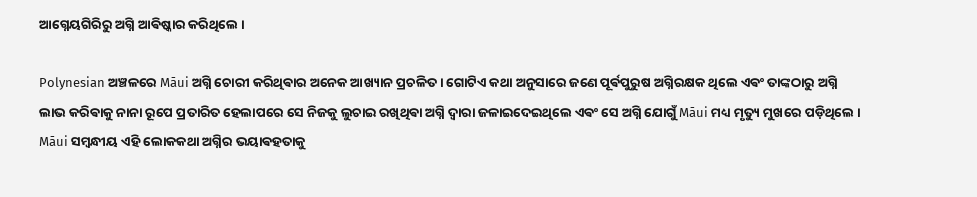ଆଗ୍ନେୟଗିରିରୁ ଅଗ୍ନି ଆଵିଷ୍କାର କରିଥିଲେ ।

Polynesian ଅଞ୍ଚଳରେ Māui ଅଗ୍ନି ଚୋରୀ କରିଥିଵାର ଅନେକ ଆଖ୍ୟାନ ପ୍ରଚଳିତ । ଗୋଟିଏ କଥା ଅନୁସାରେ ଜଣେ ପୂର୍ଵପୁରୁଷ ଅଗ୍ନିରକ୍ଷକ ଥିଲେ ଏଵଂ ତାଙ୍କଠାରୁ ଅଗ୍ନି ଲାଭ କରିଵାକୁ ନାନା ରୂପେ ପ୍ରତାରିତ ହେଲାପରେ ସେ ନିଜକୁ ଲୁଚାଇ ରଖିଥିଵା ଅଗ୍ନି ଦ୍ଵାରା ଜଳାଇଦେଇଥିଲେ ଏଵଂ ସେ ଅଗ୍ନି ଯୋଗୁଁ Māui ମଧ୍ୟ ମୃତ୍ୟୁ ମୁଖରେ ପଡ଼ିଥିଲେ । Māui ସମ୍ବନ୍ଧୀୟ ଏହି ଲୋକକଥା ଅଗ୍ନିର ଭୟାଵହତାକୁ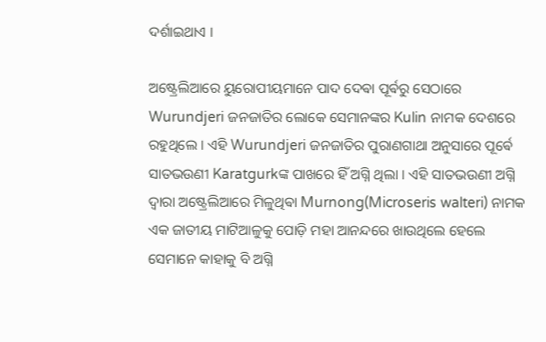ଦର୍ଶାଇଥାଏ ।

ଅଷ୍ଟ୍ରେଲିଆରେ ୟୁରୋପୀୟମାନେ ପାଦ ଦେଵା ପୂର୍ଵରୁ ସେଠାରେ Wurundjeri ଜନଜାତିର ଲୋକେ ସେମାନଙ୍କର Kulin ନାମକ ଦେଶରେ ରହୁଥିଲେ । ଏହି Wurundjeri ଜନଜାତିର ପୁରାଣଗାଥା ଅନୁସାରେ ପୂର୍ଵେ ସାତଭଉଣୀ Karatgurkଙ୍କ ପାଖରେ ହିଁ ଅଗ୍ନି ଥିଲା । ଏହି ସାତଭଉଣୀ ଅଗ୍ନି ଦ୍ଵାରା ଅଷ୍ଟ୍ରେଲିଆରେ ମିଳୁଥିଵା Murnong(Microseris walteri) ନାମକ ଏକ ଜାତୀୟ ମାଟିଆଳୁକୁ ପୋଡ଼ି ମହା ଆନନ୍ଦରେ ଖାଉଥିଲେ ହେଲେ ସେମାନେ କାହାକୁ ବି ଅଗ୍ନି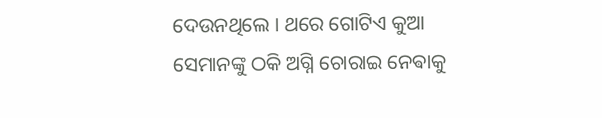ଦେଉନଥିଲେ । ଥରେ ଗୋଟିଏ କୁଆ ସେମାନଙ୍କୁ ଠକି ଅଗ୍ନି ଚୋରାଇ ନେଵାକୁ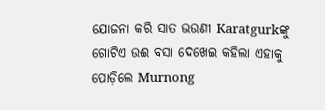ଯୋଜନା କରି ସାତ ଭଉଣୀ Karatgurkଙ୍କୁ ଗୋଟିଏ ଉଈ ବସା ଦେଖେଇ କହିଲା ଏହାକୁ ପୋଡ଼ିଲେ Murnong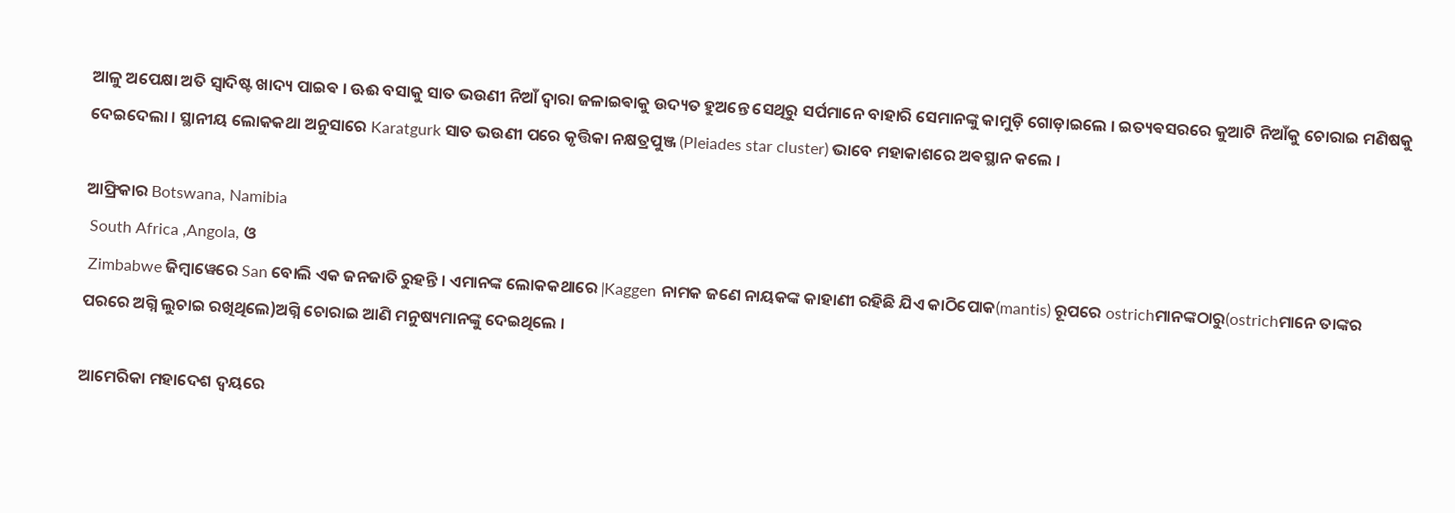ଆଳୁ ଅପେକ୍ଷା ଅତି ସ୍ଵାଦିଷ୍ଟ ଖାଦ୍ୟ ପାଇଵ । ଊଈ ବସାକୁ ସାତ ଭଉଣୀ ନିଆଁ ଦ୍ଵାରା ଜଳାଇଵାକୁ ଉଦ୍ୟତ ହୁଅନ୍ତେ ସେଥିରୁ ସର୍ପମାନେ ବାହାରି ସେମାନଙ୍କୁ କାମୁଡ଼ି ଗୋଡ଼ାଇଲେ । ଇତ୍ୟଵସରରେ କୁଆଟି ନିଆଁକୁ ଚୋରାଇ ମଣିଷକୁ ଦେଇଦେଲା । ସ୍ଥାନୀୟ ଲୋକକଥା ଅନୁସାରେ Karatgurk ସାତ ଭଉଣୀ ପରେ କୃତ୍ତିକା ନକ୍ଷତ୍ରପୁଞ୍ଜ (Pleiades star cluster) ଭାବେ ମହାକାଶରେ ଅଵସ୍ଥାନ କଲେ ।

ଆଫ୍ରିକାର Botswana, Namibia
 South Africa ,Angola, ଓ
 Zimbabwe ଜିମ୍ବାୱେରେ San ବୋଲି ଏକ ଜନଜାତି ରୁହନ୍ତି । ଏମାନଙ୍କ ଲୋକକଥାରେ ǀKaggen ନାମକ ଜଣେ ନାୟକଙ୍କ କାହାଣୀ ରହିଛି ଯିଏ କାଠିପୋକ(mantis) ରୂପରେ ostrichମାନଙ୍କଠାରୁ(ostrichମାନେ ତାଙ୍କର ପରରେ ଅଗ୍ନି ଲୁଚାଇ ରଖିଥିଲେ)ଅଗ୍ନି ଚୋରାଇ ଆଣି ମନୁଷ୍ୟମାନଙ୍କୁ ଦେଇଥିଲେ ।

ଆମେରିକା ମହାଦେଶ ଦ୍ଵୟରେ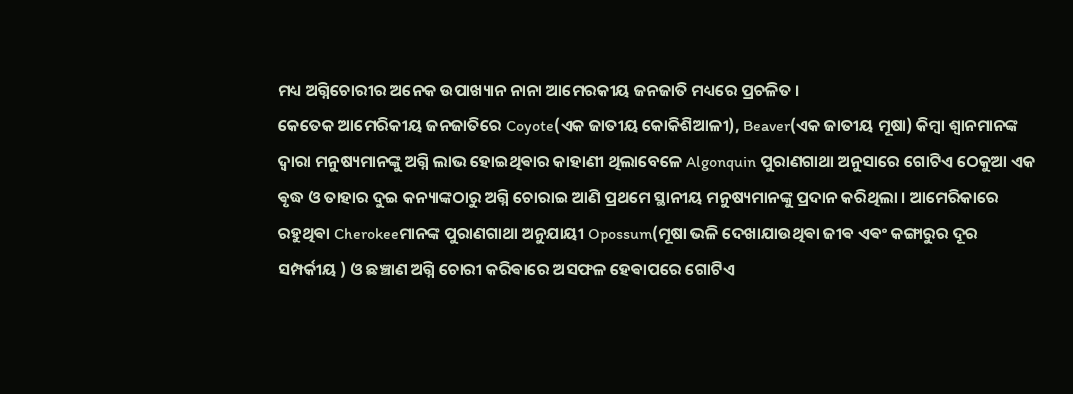ମଧ୍ୟ ଅଗ୍ନିଚୋରୀର ଅନେକ ଉପାଖ୍ୟାନ ନାନା ଆମେରକୀୟ ଜନଜାତି ମଧ୍ୟରେ ପ୍ରଚଳିତ ।‌
କେତେକ ଆମେରିକୀୟ ଜନଜାତିରେ Coyote(ଏକ ଜାତୀୟ କୋକିଶିଆଳୀ), Beaver(ଏକ ଜାତୀୟ ମୂଷା) କିମ୍ବା ଶ୍ଵାନମାନଙ୍କ ଦ୍ଵାରା ମନୁଷ୍ୟମାନଙ୍କୁ ଅଗ୍ନି ଲାଭ ହୋଇଥିଵାର କାହାଣୀ ଥିଲାବେଳେ Algonquin ପୁରାଣଗାଥା ଅନୁସାରେ ଗୋଟିଏ ଠେକୁଆ ଏକ ଵୃଦ୍ଧ ଓ ତାହାର ଦୁଇ କନ୍ୟାଙ୍କଠାରୁ ଅଗ୍ନି ଚୋରାଇ ଆଣି ପ୍ରଥମେ ସ୍ଥାନୀୟ ମନୁଷ୍ୟମାନଙ୍କୁ ପ୍ରଦାନ କରିଥିଲା । ଆମେରିକାରେ ରହୁଥିଵା Cherokeeମାନଙ୍କ ପୁରାଣଗାଥା ଅନୁଯାୟୀ Opossum(ମୂଷା ଭଳି ଦେଖାଯାଉଥିଵା ଜୀଵ ଏଵଂ କଙ୍ଗାରୁର ଦୂର ସମ୍ପର୍କୀୟ ) ଓ ଛଞ୍ଚାଣ ଅଗ୍ନି ଚୋରୀ କରିଵାରେ ଅସଫଳ ହେଵାପରେ ଗୋଟିଏ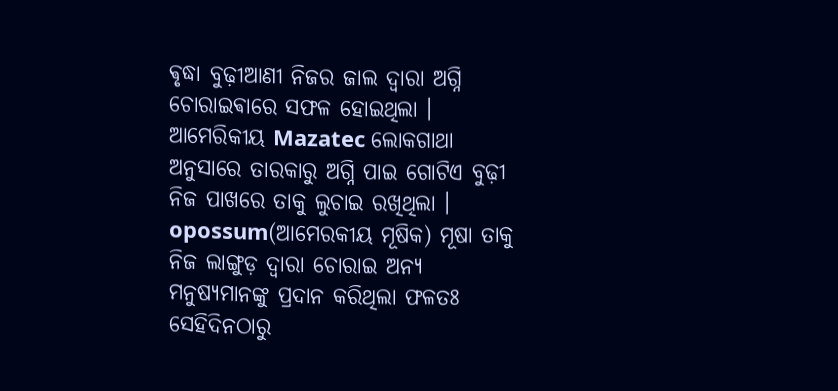ଵୃଦ୍ଧା ବୁଢ଼ୀଆଣୀ ନିଜର ଜାଲ ଦ୍ଵାରା ଅଗ୍ନି ଚୋରାଇଵାରେ ସଫଳ ହୋଇଥିଲା ।
ଆମେରିକୀୟ Mazatec ଲୋକଗାଥା ଅନୁସାରେ ତାରକାରୁ ଅଗ୍ନି ପାଇ ଗୋଟିଏ ବୁଢ଼ୀ ନିଜ ପାଖରେ ତାକୁ ଲୁଚାଇ ରଖିଥିଲା । opossum(ଆମେରକୀୟ ମୂଷିକ) ମୂଷା ତାକୁ ନିଜ ଲାଙ୍ଗୁଡ଼ ଦ୍ଵାରା ଚୋରାଇ ଅନ୍ୟ ମନୁଷ୍ୟମାନଙ୍କୁ ପ୍ରଦାନ କରିଥିଲା ଫଳତଃ ସେହିଦିନଠାରୁ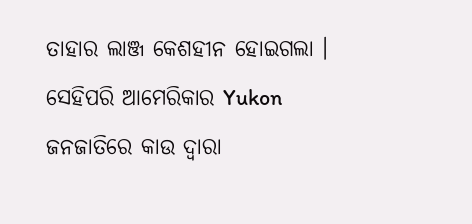ତାହାର ଲାଞ୍ଜ କେଶହୀନ ହୋଇଗଲା ‌। ସେହିପରି ଆମେରିକାର Yukon ଜନଜାତିରେ କାଉ ଦ୍ଵାରା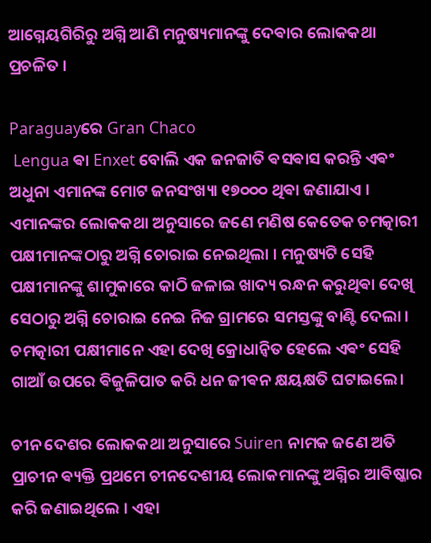ଆଗ୍ନେୟଗିରିରୁ ଅଗ୍ନି ଆଣି ମନୁଷ୍ୟମାନଙ୍କୁ ଦେଵାର ଲୋକକଥା ପ୍ରଚଳିତ ।

Paraguayରେ Gran Chaco
 Lengua ଵା Enxet ବୋଲି ଏକ ଜନଜାତି ଵସଵାସ କରନ୍ତି ଏଵଂ ଅଧୁନା ଏମାନଙ୍କ ମୋଟ ଜନସଂଖ୍ୟା ୧୭୦୦୦ ଥିଵା ଜଣାଯାଏ । ଏମାନଙ୍କର ଲୋକକଥା ଅନୁସାରେ ଜଣେ ମଣିଷ କେତେକ ଚମତ୍କାରୀ ପକ୍ଷୀମାନଙ୍କଠାରୁ ଅଗ୍ନି ଚୋରାଇ ନେଇଥିଲା । ମନୁଷ୍ୟଟି ସେହି ପକ୍ଷୀମାନଙ୍କୁ ଶାମୁକାରେ କାଠି ଜଳାଇ ଖାଦ୍ୟ ରନ୍ଧନ କରୁଥିଵା ଦେଖି ସେଠାରୁ ଅଗ୍ନି ଚୋରାଇ ନେଇ ନିଜ ଗ୍ରାମରେ ସମସ୍ତଙ୍କୁ ବାଣ୍ଟି ଦେଲା । ଚମତ୍କାରୀ ପକ୍ଷୀମାନେ ଏହା ଦେଖି କ୍ରୋଧାନ୍ୱିତ ହେଲେ ଏଵଂ ସେହି ଗାଆଁ ଉପରେ ଵିଜୁଳିପାତ କରି ଧନ ଜୀଵନ କ୍ଷୟକ୍ଷତି ଘଟାଇଲେ।

ଚୀନ ଦେଶର ଲୋକକଥା ଅନୁସାରେ Suiren ନାମକ ଜଣେ ଅତି ପ୍ରାଚୀନ ଵ୍ୟକ୍ତି ପ୍ରଥମେ ଚୀନଦେଶୀୟ ଲୋକମାନଙ୍କୁ ଅଗ୍ନିର ଆଵିଷ୍କାର କରି ଜଣାଇଥିଲେ । ଏହା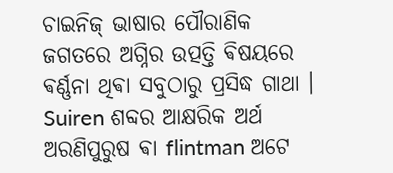ଚାଇନିଜ୍ ଭାଷାର ପୌରାଣିକ ଜଗତରେ ଅଗ୍ନିର ଉତ୍ପତ୍ତି ଵିଷୟରେ ଵର୍ଣ୍ଣନା ଥିଵା ସବୁଠାରୁ ପ୍ରସିଦ୍ଧ ଗାଥା । Suiren ଶବ୍ଦର ଆକ୍ଷରିକ ଅର୍ଥ ଅରଣିପୁରୁଷ ଵା flintman ଅଟେ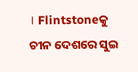। Flintstoneକୁ ଚୀନ ଦେଶରେ ସୁଇ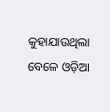କୁହାଯାଉଥିଲା ବେଳେ ଓଡ଼ିଆ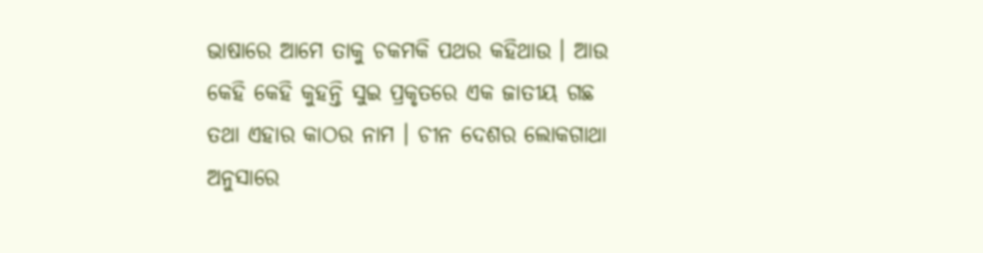ଭାଷାରେ ଆମେ ତାକୁ ଚକମକି ପଥର କହିଥାଉ । ଆଉ କେହି କେହି କୁହନ୍ତି ସୁଇ ପ୍ରକୃତରେ ଏକ ଜାତୀୟ ଗଛ ତଥା ଏହାର କାଠର ନାମ । ଚୀନ ଦେଶର ଲୋକଗାଥା ଅନୁସାରେ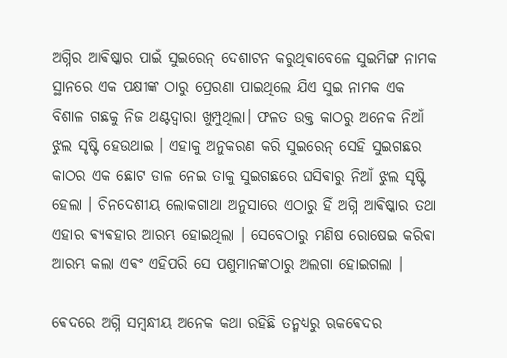ଅଗ୍ନିର ଆଵିଷ୍କାର ପାଇଁ ସୁଇରେନ୍ ଦେଶାଟନ କରୁଥିଵାବେଳେ ସୁଇମିଙ୍ଗ ନାମକ ସ୍ଥାନରେ ଏକ ପକ୍ଷୀଙ୍କ ଠାରୁ ପ୍ରେରଣା ପାଇଥିଲେ ଯିଏ ସୁଇ ନାମକ ଏକ ବିଶାଳ ଗଛକୁ ନିଜ ଥଣ୍ଟଦ୍ଵାରା ଖୁମ୍ପୁଥିଲା। ଫଳତ ଉକ୍ତ କାଠରୁ ଅନେକ ନିଆଁ ଝୁଲ ସୃଷ୍ଟି ହେଉଥାଇ । ଏହାକୁ ଅନୁକରଣ କରି ସୁଇରେନ୍ ସେହି ସୁଇଗଛର କାଠର ଏକ ଛୋଟ ଡାଳ ନେଇ ତାକୁ ସୁଇଗଛରେ ଘସିଵାରୁ ନିଆଁ ଝୁଲ ସୃଷ୍ଟି ହେଲା । ଚିନଦେଶୀୟ ଲୋକଗାଥା ଅନୁସାରେ ଏଠାରୁ ହିଁ ଅଗ୍ନି ଆଵିଷ୍କାର ତଥା ଏହାର ଵ୍ୟଵହାର ଆରମ୍ଭ ହୋଇଥିଲା । ସେବେଠାରୁ ମଣିଷ ରୋଷେଇ କରିଵା ଆରମ୍ଭ କଲା ଏଵଂ ଏହିପରି ସେ ପଶୁମାନଙ୍କଠାରୁ ଅଲଗା ହୋଇଗଲା ।

ଵେଦରେ ଅଗ୍ନି ସମ୍ବନ୍ଧୀୟ ଅନେକ କଥା ରହିଛି ତନ୍ମଧ୍ୟରୁ ଋକଵେଦର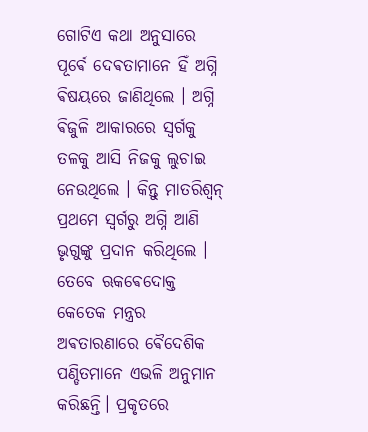ଗୋଟିଏ କଥା ଅନୁସାରେ ପୂର୍ଵେ ଦେଵତାମାନେ ହିଁ ଅଗ୍ନି ଵିଷୟରେ ଜାଣିଥିଲେ । ଅଗ୍ନି ଵିଜୁଳି ଆକାରରେ ସ୍ଵର୍ଗକୁ ତଳକୁ ଆସି ନିଜକୁ ଲୁଚାଇ ନେଉଥିଲେ । କିନ୍ତୁ ମାତରିଶ୍ଵନ୍ ପ୍ରଥମେ ସ୍ଵର୍ଗରୁ ଅଗ୍ନି ଆଣି ଭୃଗୁଙ୍କୁ ପ୍ରଦାନ କରିଥିଲେ । ତେବେ ଋକଵେଦୋକ୍ତ କେତେକ ମନ୍ତ୍ରର ଅଵତାରଣାରେ ଵୈଦେଶିକ ପଣ୍ଡିତମାନେ ଏଭଳି ଅନୁମାନ କରିଛନ୍ତି। ପ୍ରକୃତରେ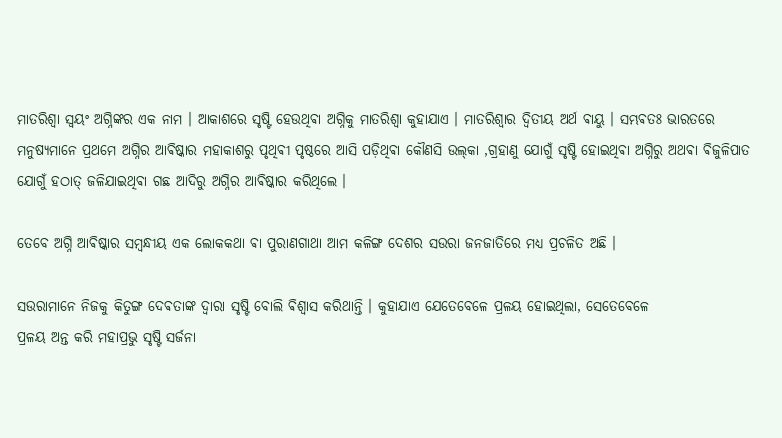ମାତରିଶ୍ଵା ସ୍ଵୟଂ ଅଗ୍ନିଙ୍କର ଏକ ନାମ । ଆକାଶରେ ସୃଷ୍ଟି ହେଉଥିଵା ଅଗ୍ନିକୁ ମାତରିଶ୍ଵା କୁହାଯାଏ ।‌ ମାତରିଶ୍ବାର ଦ୍ଵିତୀୟ ଅର୍ଥ ଵାୟୁ । ସମ୍ଭଵତଃ ଭାରତରେ ମନୁଷ୍ୟମାନେ ପ୍ରଥମେ ଅଗ୍ନିର ଆଵିଷ୍କାର ମହାକାଶରୁ ପୃଥିଵୀ ପୃଷ୍ଠରେ ଆସି ପଡ଼ିଥିଵା କୌଣସି ଉଲ୍‌କା ,ଗ୍ରହାଣୁ ଯୋଗୁଁ ସୃଷ୍ଟି ହୋଇଥିଵା ଅଗ୍ନିରୁ ଅଥଵା ଵିଜୁଳିପାତ ଯୋଗୁଁ ହଠାତ୍ ଜଳିଯାଇଥିଵା ଗଛ ଆଦିରୁ ଅଗ୍ନିର ଆଵିଷ୍କାର କରିଥିଲେ ।

ତେବେ ଅଗ୍ନି ଆଵିଷ୍କାର ସମ୍ବନ୍ଧୀୟ ଏକ ଲୋକକଥା ଵା ପୁରାଣଗାଥା ଆମ କଳିଙ୍ଗ ଦେଶର ସଉରା ଜନଜାତିରେ ମଧ୍ୟ ପ୍ରଚଳିତ ଅଛି ।

ସଉରାମାନେ ନିଜକୁ କିତୁଙ୍ଗ ଦେଵତାଙ୍କ ଦ୍ବାରା ସୃଷ୍ଟି ବୋଲି ଵିଶ୍ଵାସ କରିଥାନ୍ତି । କୁହାଯାଏ ଯେତେବେଳେ ପ୍ରଳୟ ହୋଇଥିଲା, ସେତେବେଳେ
ପ୍ରଳୟ ଅନ୍ତ କରି ମହାପ୍ରଭୁ ସୃଷ୍ଟି ସର୍ଜନା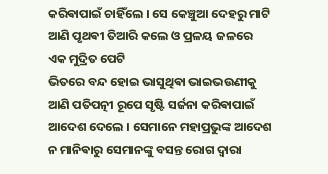କରିଵାପାଇଁ ଚାହିଁଲେ । ସେ କେଞ୍ଚୁଆ ଦେହରୁ ମାଟି ଆଣି ପୃଥଵୀ ତିଆରି କଲେ ଓ ପ୍ରଳୟ ଜଳରେ ଏକ ମୁଦ୍ରିତ ପେଟି
ଭିତରେ ବନ୍ଦ ହୋଇ ଭାସୁଥିଵା ଭାଇଭଉଣୀକୁ ଆଣି ପତିପତ୍ନୀ ରୂପେ ସୃଷ୍ଟି ସର୍ଜନା କରିଵାପାଇଁ ଆଦେଶ ଦେଲେ । ସେମାନେ ମହାପ୍ରଭୁଙ୍କ ଆଦେଶ ନ ମାନିଵାରୁ ସେମାନଙ୍କୁ ବସନ୍ତ ରୋଗ ଦ୍ବାରା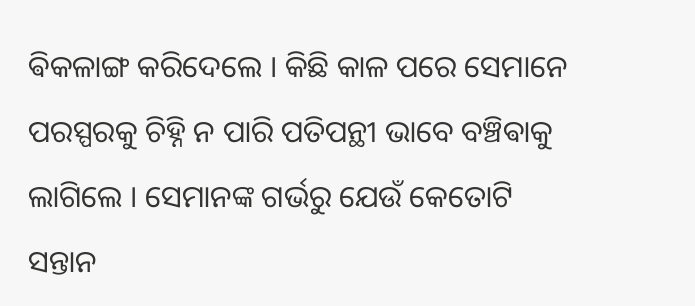ଵିକଳାଙ୍ଗ କରିଦେଲେ । କିଛି କାଳ ପରେ ସେମାନେ ପରସ୍ପରକୁ ଚିହ୍ନି ନ ପାରି ପତିପନ୍ଥୀ ଭାବେ ବଞ୍ଚିଵାକୁ ଲାଗିଲେ । ସେମାନଙ୍କ ଗର୍ଭରୁ ଯେଉଁ କେତୋଟି ସନ୍ତାନ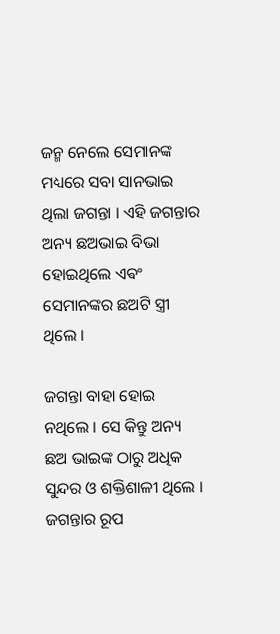ଜନ୍ମ ନେଲେ ସେମାନଙ୍କ ମଧ୍ୟରେ ସବା ସାନଭାଇ ଥିଲା ଜଗନ୍ତା । ଏହି ଜଗନ୍ତାର ଅନ୍ୟ ଛଅଭାଇ ବିଭା ହୋଇଥିଲେ ଏଵଂ ସେମାନଙ୍କର ଛଅଟି ସ୍ତ୍ରୀ ଥିଲେ ।

ଜଗନ୍ତା ବାହା ହୋଇ ନଥିଲେ । ସେ କିନ୍ତୁ ଅନ୍ୟ ଛଅ ଭାଇଙ୍କ ଠାରୁ ଅଧିକ ସୁନ୍ଦର ଓ ଶକ୍ତିଶାଳୀ ଥିଲେ । ଜଗନ୍ତାର ରୂପ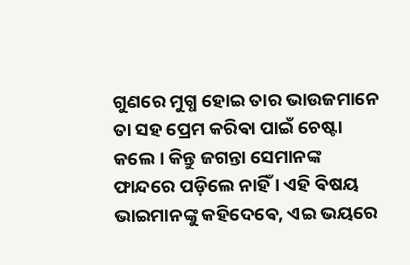ଗୁଣରେ ମୁଗ୍ଧ ହୋଇ ତାର ଭାଉଜମାନେ ତା ସହ ପ୍ରେମ କରିଵା ପାଇଁ ଚେଷ୍ଟା କଲେ । କିନ୍ତୁ ଜଗନ୍ତା ସେମାନଙ୍କ ଫାନ୍ଦରେ ପଡ଼ିଲେ ନାହିଁ । ଏହି ଵିଷୟ ଭାଇମାନଙ୍କୁ କହିଦେଵେ, ଏଇ ଭୟରେ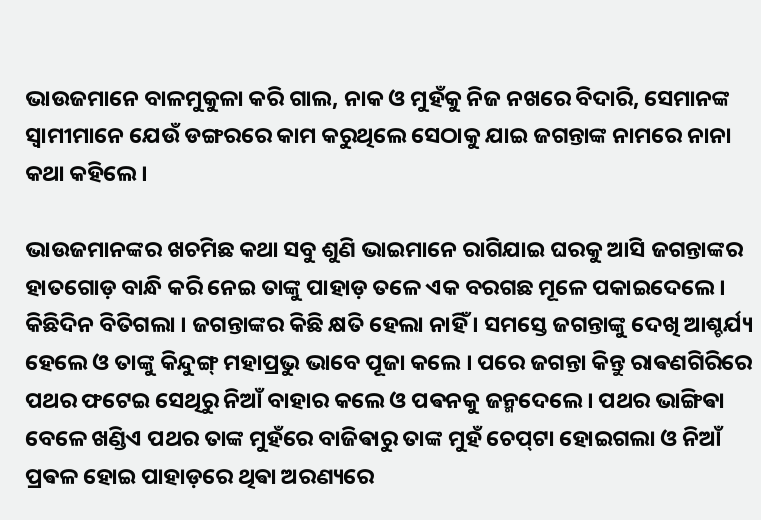ଭାଉଜମାନେ ବାଳମୁକୁଳା କରି ଗାଲ, ନାକ ଓ ମୁହଁକୁ ନିଜ ନଖରେ ବିଦାରି, ସେମାନଙ୍କ ସ୍ଵାମୀମାନେ ଯେଉଁ ଡଙ୍ଗରରେ କାମ କରୁଥିଲେ ସେଠାକୁ ଯାଇ ଜଗନ୍ତାଙ୍କ ନାମରେ ନାନା କଥା କହିଲେ ।

ଭାଉଜମାନଙ୍କର ଖଚମିଛ କଥା ସବୁ ଶୁଣି ଭାଇମାନେ ରାଗିଯାଇ ଘରକୁ ଆସି ଜଗନ୍ତାଙ୍କର ହାତଗୋଡ଼ ବାନ୍ଧି କରି ନେଇ ତାଙ୍କୁ ପାହାଡ଼ ତଳେ ଏକ ବରଗଛ ମୂଳେ ପକାଇଦେଲେ । କିଛିଦିନ ବିତିଗଲା । ଜଗନ୍ତାଙ୍କର କିଛି କ୍ଷତି ହେଲା ନାହିଁ । ସମସ୍ତେ ଜଗନ୍ତାଙ୍କୁ ଦେଖି ଆଶ୍ଚର୍ଯ୍ୟ ହେଲେ ଓ ତାଙ୍କୁ କିନ୍ଦୁଙ୍ଗ୍ ମହାପ୍ରଭୁ ଭାବେ ପୂଜା କଲେ । ପରେ ଜଗନ୍ତା କିନ୍ତୁ ରାଵଣଗିରିରେ ପଥର ଫଟେଇ ସେଥିରୁ ନିଆଁ ବାହାର କଲେ ଓ ପଵନକୁ ଜନ୍ମଦେଲେ । ପଥର ଭାଙ୍ଗିଵା ବେଳେ ଖଣ୍ଡିଏ ପଥର ତାଙ୍କ ମୁହଁରେ ବାଜିଵାରୁ ତାଙ୍କ ମୁହଁ ଚେପ୍‌ଟା ହୋଇଗଲା ଓ ନିଆଁ ପ୍ରଵଳ ହୋଇ ପାହାଡ଼ରେ ଥିଵା ଅରଣ୍ୟରେ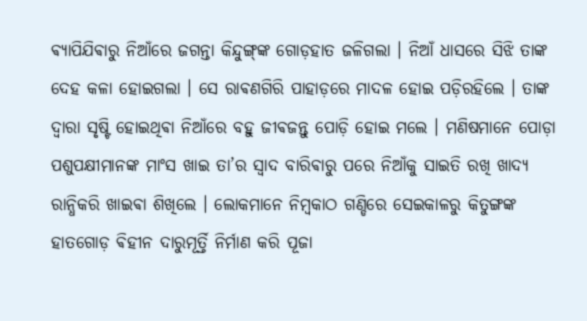ଵ୍ୟାପିଯିଵାରୁ ନିଆଁରେ ଜଗନ୍ତା କିନ୍ଦୁଙ୍ଗ୍‌ଙ୍କ ଗୋଡ଼ହାତ ଜଳିଗଲା । ନିଆଁ ଧାସରେ ସିଝି ତାଙ୍କ ଦେହ କଳା ହୋଇଗଲା । ସେ ରାଵଣଗିରି ପାହାଡ଼ରେ ମାଦଳ ହୋଇ ପଡ଼ିରହିଲେ । ତାଙ୍କ ଦ୍ବାରା ସୃଷ୍ଟି ହୋଇଥିଵା ନିଆଁରେ ବହୁ ଜୀଵଜନ୍ତୁ ପୋଡ଼ି ହୋଇ ମଲେ । ମଣିଷମାନେ ପୋଡ଼ା ପଶୁପକ୍ଷୀମାନଙ୍କ ମାଂସ ଖାଇ ତା’ର ସ୍ଵାଦ ବାରିଵାରୁ ପରେ ନିଆଁକୁ ସାଇତି ରଖି ଖାଦ୍ୟ ରାନ୍ଧିକରି ଖାଇଵା ଶିଖିଲେ । ଲୋକମାନେ ନିମ୍ବକାଠ ଗଣ୍ଡିରେ ସେଇକାଳରୁ କିତୁଙ୍ଗଙ୍କ ହାତଗୋଡ଼ ଵିହୀନ ଦାରୁମୂର୍ତ୍ତି ନିର୍ମାଣ କରି ପୂଜା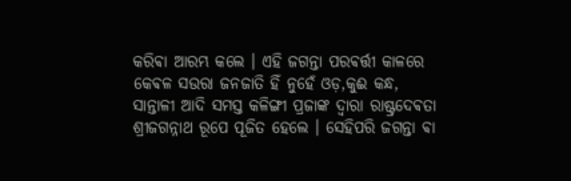କରିଵା ଆରମ୍ଭ କଲେ । ଏହି ଜଗନ୍ତା ପରଵର୍ତ୍ତୀ କାଳରେ କେଵଳ ସଉରା ଜନଜାତି ହିଁ ନୁହେଁ ଓଡ଼,କୁଈ କନ୍ଧ, ସାନ୍ତାଳୀ ଆଦି ସମସ୍ତ କଳିଙ୍ଗୀ ପ୍ରଜାଙ୍କ ଦ୍ବାରା ରାଷ୍ଟ୍ରଦେଵତା ଶ୍ରୀଜଗନ୍ନାଥ ରୂପେ ପୂଜିତ‌ ହେଲେ । ସେହିପରି ଜଗନ୍ତା ଵା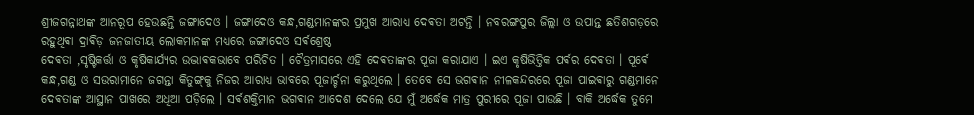ଶ୍ରୀଜଗନ୍ନାଥଙ୍କ ଆନରୂପ ହେଉଛନ୍ତି ଜଙ୍ଗାଦେଓ । ଜଙ୍ଗାଦେଓ କନ୍ଧ,ଗଣ୍ଡମାନଙ୍କର ପ୍ରମୁଖ ଆରାଧ୍ୟ ଦେଵତା ଅଟନ୍ତି ।‌ ନବରଙ୍ଗପୁର ଜିଲ୍ଲା ଓ ଉପାନ୍ତ ଛତିଶଗଡ଼ରେ ରହୁଥିଵା ଦ୍ରାଵିଡ଼ ଜନଜାତୀୟ ଲୋକମାନଙ୍କ ମଧ୍ୟରେ ଜଙ୍ଗାଦେଓ ସର୍ଵଶ୍ରେଷ୍ଠ
ଦେଵତା ,ସୃଷ୍ଟିକର୍ତ୍ତା ଓ କୃଷିକାର୍ଯ୍ୟର ଉଦ୍ଭାଵକଭାବେ ପରିଚିତ । ଚୈତ୍ରମାସରେ ଏହି ଦେଵତାଙ୍କର ପୂଜା କରାଯାଏ । ଇଏ କୃଷିଭିତ୍ତିକ ପର୍ଵର ଦେଵତା । ପୂର୍ଵେ କନ୍ଧ,ଗଣ୍ଡ ଓ ସଉରାମାନେ ଜଗନ୍ତା କିତୁଙ୍ଗ୍‌କୁ ନିଜର ଆରାଧ୍ୟ ଭାବରେ ପୂଜାର୍ଚ୍ଚନା କରୁଥିଲେ ‌। ତେବେ ସେ ଭଗଵାନ ନୀଳକନ୍ଦରରେ ପୂଜା ପାଇଵାରୁ ଗଣ୍ଡମାନେ ଦେଵତାଙ୍କ ଆସ୍ଥାନ ପାଖରେ ଅଧିଆ ପଡ଼ିଲେ । ସର୍ଵଶକ୍ତିମାନ ଭଗଵାନ ଆଦେଶ ଦେଲେ ଯେ ମୁଁ ଅର୍ଦ୍ଧେକ ମାତ୍ର ପୁରୀରେ ପୂଜା ପାଉଛି । ବାକି ଅର୍ଦ୍ଧେକ ତୁମେ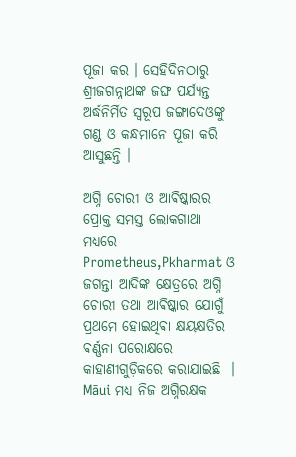ପୂଜା କର । ସେହିଦିନଠାରୁ ଶ୍ରୀଜଗନ୍ନାଥଙ୍କ ଜଙ୍ଘ ପର୍ଯ୍ୟନ୍ତ ଅର୍ଦ୍ଧନିର୍ମିତ ସ୍ଵରୂପ ଜଙ୍ଗାଦେଓଙ୍କୁ ଗଣ୍ଡ ଓ କନ୍ଧମାନେ ପୂଜା କରି ଆସୁଛନ୍ତି ।

ଅଗ୍ନି ଚୋରୀ ଓ ଆଵିଷ୍କାରର ପ୍ରୋକ୍ତ ସମସ୍ତ ଲୋକଗାଥା ମଧ୍ୟରେ Prometheus,Pkharmat ଓ ଜଗନ୍ତା ଆଦିଙ୍କ କ୍ଷେତ୍ରରେ ଅଗ୍ନି ଚୋରୀ ତଥା ଆଵିଷ୍କାର ଯୋଗୁଁ ପ୍ରଥମେ ହୋଇଥିଵା କ୍ଷୟକ୍ଷତିର ଵର୍ଣ୍ଣନା ପରୋକ୍ଷରେ କାହାଣୀଗୁଡ଼ିକରେ କରାଯାଇଛି ‌ । Māui ମଧ୍ୟ ନିଜ ଅଗ୍ନିରକ୍ଷକ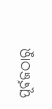ପୂର୍ଵଜଠାରୁ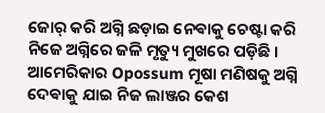ଜୋର୍ କରି ଅଗ୍ନି ଛଡ଼ାଇ ନେଵାକୁ ଚେଷ୍ଟା କରି ନିଜେ ଅଗ୍ନିରେ ଜଳି ମୃତ୍ୟୁ ମୁଖରେ ପଡ଼ିଛି । ଆମେରିକାର Opossum ମୂଷା ମଣିଷକୁ ଅଗ୍ନି ଦେଵାକୁ ଯାଇ ନିଜ ଲାଞ୍ଜର କେଶ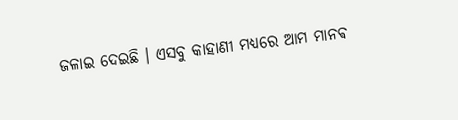ଜଳାଇ ଦେଇଛି । ଏସବୁ କାହାଣୀ ମଧ୍ୟରେ ଆମ ମାନଵ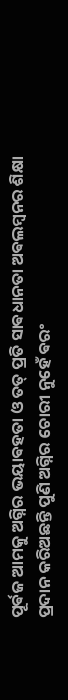ପୂର୍ଵଜ ଆମକୁ ଅଗ୍ନିର ଭୟାଵହତା ଓ ତତ୍ ପ୍ରତି ସାଵଧାନତା ଅଵଲମ୍ବନର ଶିକ୍ଷା ପ୍ରଦାନ କରିଅଛନ୍ତି ପୁଣି ଅଗ୍ନିର ଚୋରୀ ନୁହେଁ ଵରଂ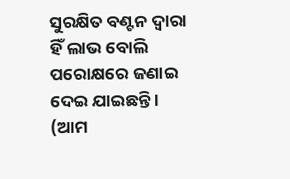ସୁରକ୍ଷିତ ବଣ୍ଟନ ଦ୍ଵାରା ହିଁ ଲାଭ ବୋଲି ପରୋକ୍ଷରେ ଜଣାଇ ଦେଇ ଯାଇଛନ୍ତି ।
(ଆମ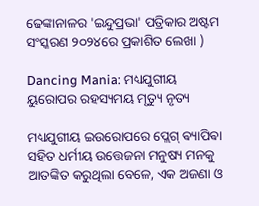ଢେଙ୍କାନାଳର 'ଇନ୍ଦୁପ୍ରଭା' ପତ୍ରିକାର ଅଷ୍ଟମ ସଂସ୍କରଣ ୨୦୨୪ରେ ପ୍ରକାଶିତ ଲେଖା )

Dancing Mania: ମଧ୍ୟଯୁଗୀୟ ୟୁରୋପର ରହସ୍ୟମୟ ମୃତ୍ୟୁ ନୃତ୍ୟ

ମଧ୍ୟଯୁଗୀୟ ଇଉରୋପରେ ପ୍ଲେଗ୍‌ ଵ୍ୟାପିଵା ସହିତ ଧର୍ମୀୟ ଉତ୍ତେଜନା ମନୁଷ୍ୟ ମନକୁ ଆତଙ୍କିତ କରୁଥିଲା ବେଳେ, ଏକ ଅଜଣା ଓ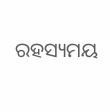ରହସ୍ୟମୟ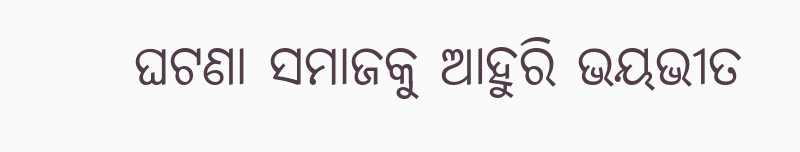ଘଟଣା ସମାଜକୁ ଆହୁରି ଭୟଭୀତ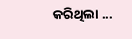କରିଥିଲା ...